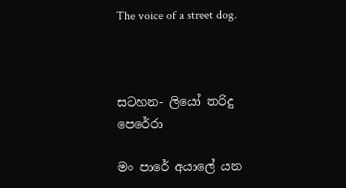The voice of a street dog.



සටහන- ලියෝ තරිදු පෙරේරා

මං පාරේ අයාලේ යන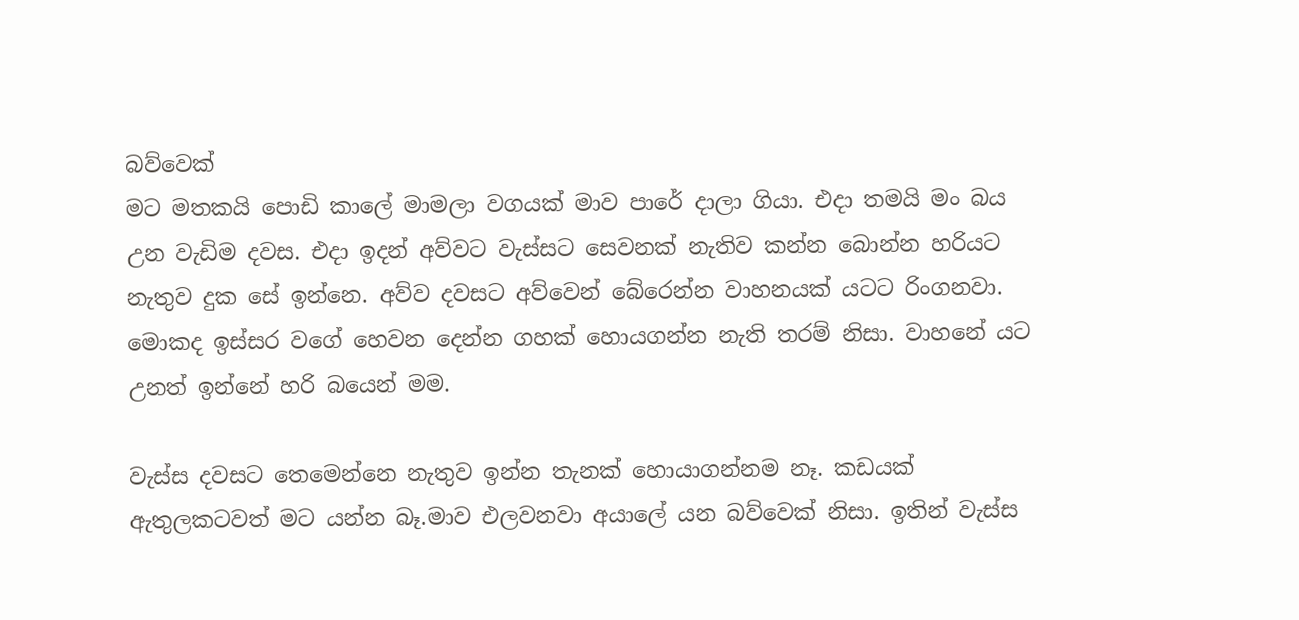බව්වෙක්
මට මතකයි පොඩි කාලේ මාමලා වගයක් මාව පාරේ දාලා ගියා. එදා තමයි මං බය උන වැඩිම දවස. එදා ඉදන් අව්වට වැස්සට සෙවනක් නැතිව කන්න බොන්න හරියට නැතුව දුක සේ ඉන්නෙ. අව්ව දවසට අව්වෙන් බේරෙන්න වාහනයක් යටට රිංගනවා. මොකද ඉස්සර වගේ හෙවන දෙන්න ගහක් හොයගන්න නැති තරම් නිසා. වාහනේ යට උනත් ඉන්නේ හරි බයෙන් මම.

වැස්ස දවසට තෙමෙන්නෙ නැතුව ඉන්න තැනක් හොයාගන්නම නෑ. කඩයක් ඇතුලකටවත් මට යන්න බෑ.මාව එලවනවා අයාලේ යන බව්වෙක් නිසා. ඉතින් වැස්ස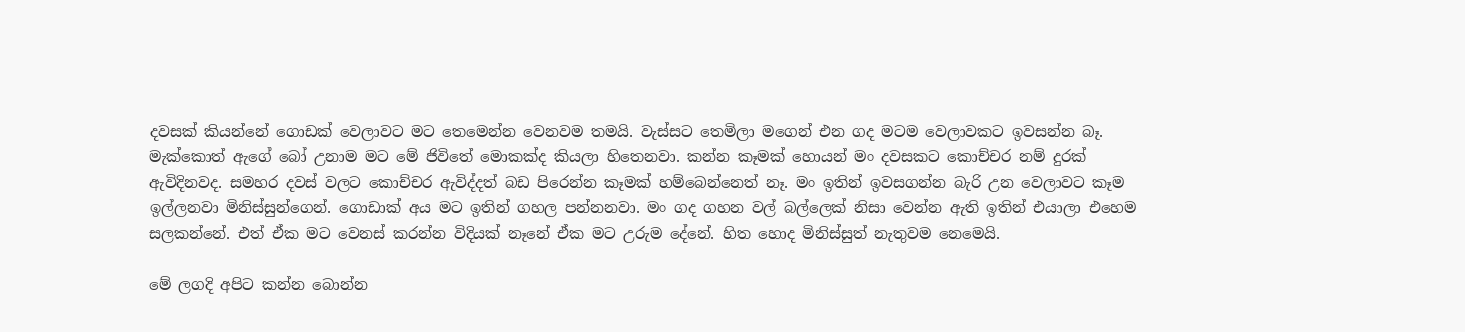දවසක් කියන්නේ ගොඩක් වෙලාවට මට තෙමෙන්න වෙනවම තමයි. වැස්සට තෙමිලා මගෙන් එන ගද මටම වෙලාවකට ඉවසන්න බෑ. මැක්කොත් ඇගේ බෝ උනාම මට මේ ජිවිතේ මොකක්ද කියලා හිතෙනවා. කන්න කෑමක් හොයන් මං දවසකට කොච්චර නම් දුරක් ඇවිදිනවද. සමහර දවස් වලට කොච්චර ඇවිද්දත් බඩ පිරෙන්න කෑමක් හම්බෙන්නෙත් නෑ. මං ඉතින් ඉවසගන්න බැරි උන වෙලාවට කෑම ඉල්ලනවා මිනිස්සුන්ගෙන්. ගොඩාක් අය මට ඉතින් ගහල පන්නනවා. මං ගද ගහන වල් බල්ලෙක් නිසා වෙන්න ඇති ඉතින් එයාලා එහෙම සලකන්නේ. එත් ඒක මට වෙනස් කරන්න විදියක් නෑනේ ඒක මට උරුම දේනේ. හිත හොද මිනිස්සුත් නැතුවම නෙමෙයි.

මේ ලගදි අපිට කන්න බොන්න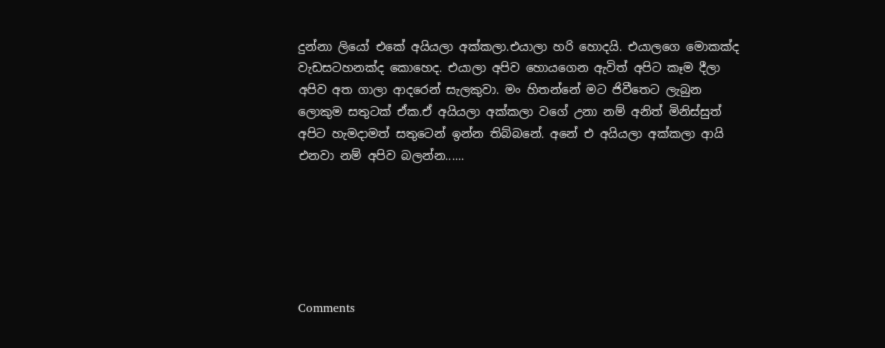දුන්නා ලියෝ එකේ අයියලා අක්කලා.එයාලා හරි හොදයි. එයාලගෙ මොකක්ද වැඩසටහනක්ද කොහෙද. එයාලා අපිව හොයගෙන ඇවිත් අපිට කෑම දීලා අපිව අත ගාලා ආදරෙන් සැලකුවා. මං හිතන්නේ මට ජිවීතෙට ලැබුන ලොකුම සතුටක් ඒක.ඒ අයියලා අක්කලා වගේ උනා නම් අනිත් මිනිස්සුත් අපිට හැමදාමත් සතුටෙන් ඉන්න තිබ්බනේ. අනේ එ අයියලා අක්කලා ආයි එනවා නම් අපිව බලන්න......






Comments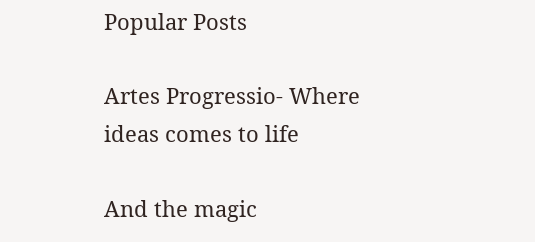Popular Posts

Artes Progressio- Where ideas comes to life

And the magic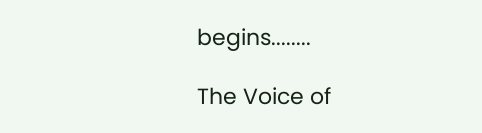begins........

The Voice of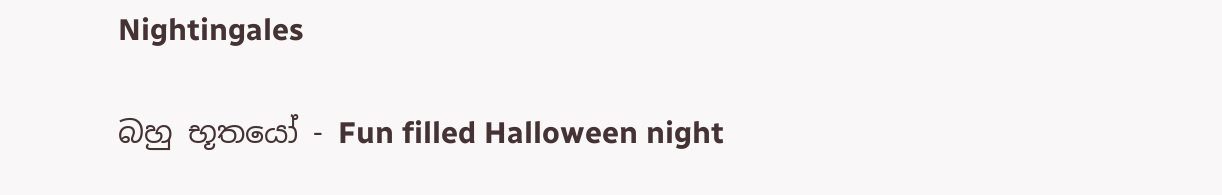Nightingales

බහු භූතයෝ - Fun filled Halloween night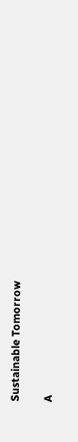Sustainable Tomorrow

A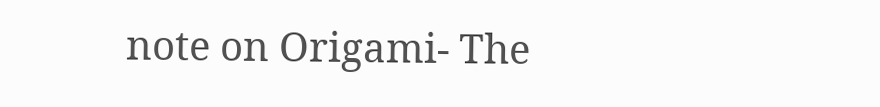note on Origami- The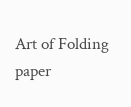Art of Folding paper